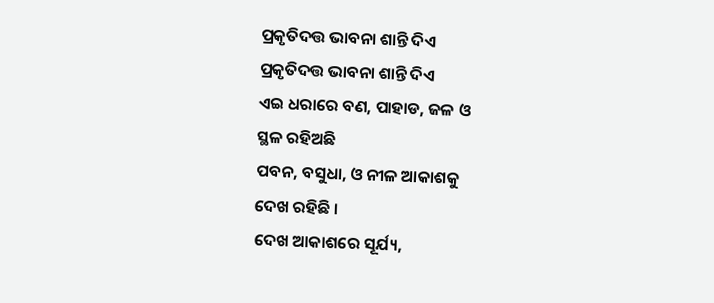ପ୍ରକୃତିଦତ୍ତ ଭାବନା ଶାନ୍ତି ଦିଏ
ପ୍ରକୃତିଦତ୍ତ ଭାବନା ଶାନ୍ତି ଦିଏ
ଏଇ ଧରାରେ ବଣ, ପାହାଡ, ଜଳ ଓ
ସ୍ଥଳ ରହିଅଛି
ପବନ, ବସୁଧା, ଓ ନୀଳ ଆକାଶକୁ
ଦେଖ ରହିଛି ।
ଦେଖ ଆକାଶରେ ସୂର୍ଯ୍ୟ,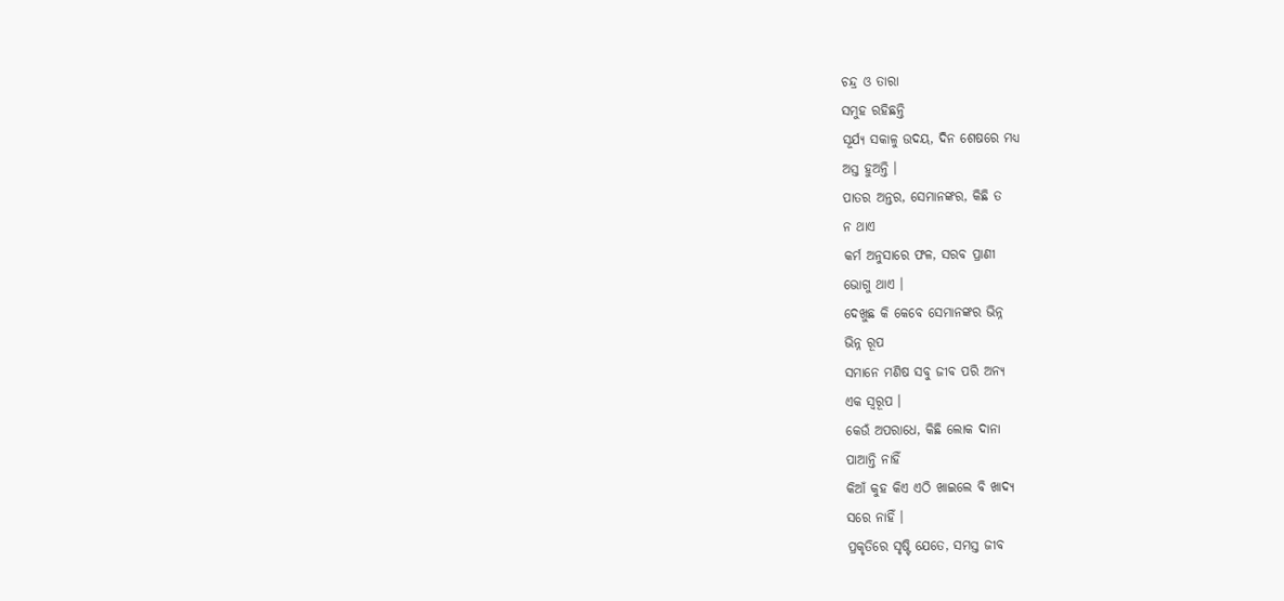ଚନ୍ଦ୍ର ଓ ତାରା
ସମୁହ ରହିଛନ୍ତି
ସୂର୍ଯ୍ୟ ସକାଳୁ ଉଦୟ, ଦିନ ଶେଷରେ ମଧ୍ୟ
ଅସ୍ତ ହୁଅନ୍ତି ।
ପାତର ଅନ୍ତର, ସେମାନଙ୍କର, କିଛି ତ
ନ ଥାଏ
କର୍ମ ଅନୁସାରେ ଫଳ, ସରବ ପ୍ରାଣୀ
ଭୋଗୁ ଥାଏ ।
ଦେଖୁଛ କି କେବେ ସେମାନଙ୍କର ଭିନ୍ନ
ଭିନ୍ନ ରୂପ
ସମାନେ ମଣିଷ ସବୁ ଜୀବ ପରି ଅନ୍ୟ
ଏକ ସ୍ୱରୂପ ।
କେଉଁ ଅପରାଧେ, କିଛି ଲୋକ ଦାନା
ପାଆନ୍ତି ନାହିଁ
କିଆଁ କୁହ କିଏ ଏଠି ଖାଇଲେ ବି ଖାଦ୍ୟ
ସରେ ନାହିଁ ।
ପ୍ରକୃତିରେ ସୃଷ୍ଟି ଯେତେ, ସମସ୍ତ ଜୀବ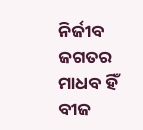ନିର୍ଜୀବ ଜଗତର
ମାଧବ ହିଁ ବୀଜ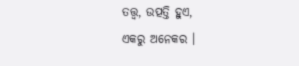ତତ୍ତ୍ୱ, ଉତ୍ପତ୍ତି ହୁଏ,
ଏକରୁ ଅନେକର ।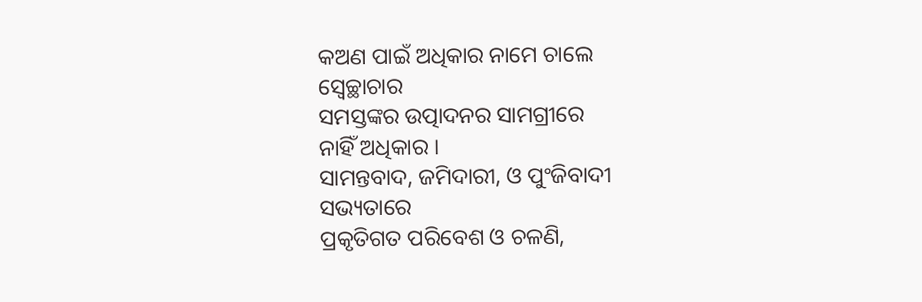କଅଣ ପାଇଁ ଅଧିକାର ନାମେ ଚାଲେ
ସ୍ୱେଚ୍ଛାଚାର
ସମସ୍ତଙ୍କର ଉତ୍ପାଦନର ସାମଗ୍ରୀରେ
ନାହିଁ ଅଧିକାର ।
ସାମନ୍ତବାଦ, ଜମିଦାରୀ, ଓ ପୁଂଜିବାଦୀ
ସଭ୍ୟତାରେ
ପ୍ରକୃତିଗତ ପରିବେଶ ଓ ଚଳଣି,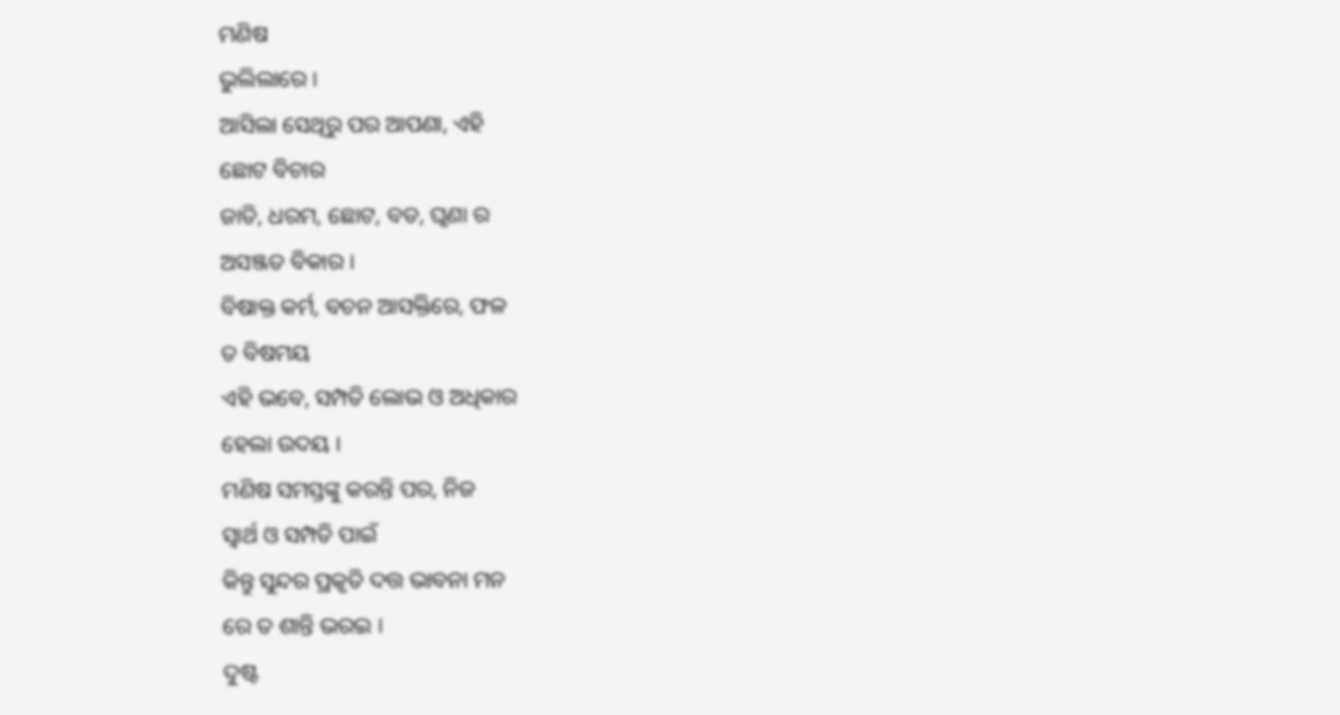ମଣିଷ
ଭୁଲିଲାରେ ।
ଆସିଲା ସେଥିରୁ ପର ଆପଣା, ଏହି
ଛୋଟ ବିଚାର
ଜାତି, ଧରମ, ଛୋଟ, ବଡ, ଘୃଣା ର
ଅସଞ୍ଜତ ବିକାର ।
ବିଷାକ୍ତ କର୍ମ, ବଚନ ଆସକ୍ତିରେ, ଫଳ
ତ ବିଷମୟ
ଏହି ଭବେ, ସମ୍ପତି ଲୋଭ ଓ ଅଧିକାର
ହେଲା ଉଦୟ ।
ମଣିଷ ସମସ୍ତଙ୍କୁ କରନ୍ତି ପର, ନିଜ
ସ୍ବାର୍ଥ ଓ ସମ୍ପତି ପାଇଁ
କିନ୍ତୁ ସୁନ୍ଦର ପ୍ରକୃତି ଦତ୍ତ ଭାବନା ମନ
ରେ ତ ଶାନ୍ତି ଭରଇ ।
ଦୁଷ୍ଟ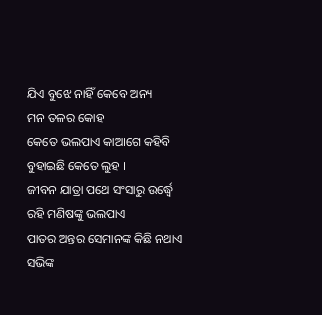ଯିଏ ବୁଝେ ନାହିଁ କେବେ ଅନ୍ୟ
ମନ ତଳର କୋହ
କେତେ ଭଲପାଏ କାଆଗେ କହିବି
ବୁହାଇଛି କେତେ ଲୁହ ।
ଜୀବନ ଯାତ୍ରା ପଥେ ସଂସାରୁ ଉର୍ଦ୍ଧ୍ବେ
ରହି ମଣିଷଙ୍କୁ ଭଲପାଏ
ପାତର ଅନ୍ତର ସେମାନଙ୍କ କିଛି ନଥାଏ
ସଭିଙ୍କ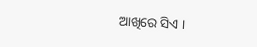ଆଖିରେ ସିଏ ।